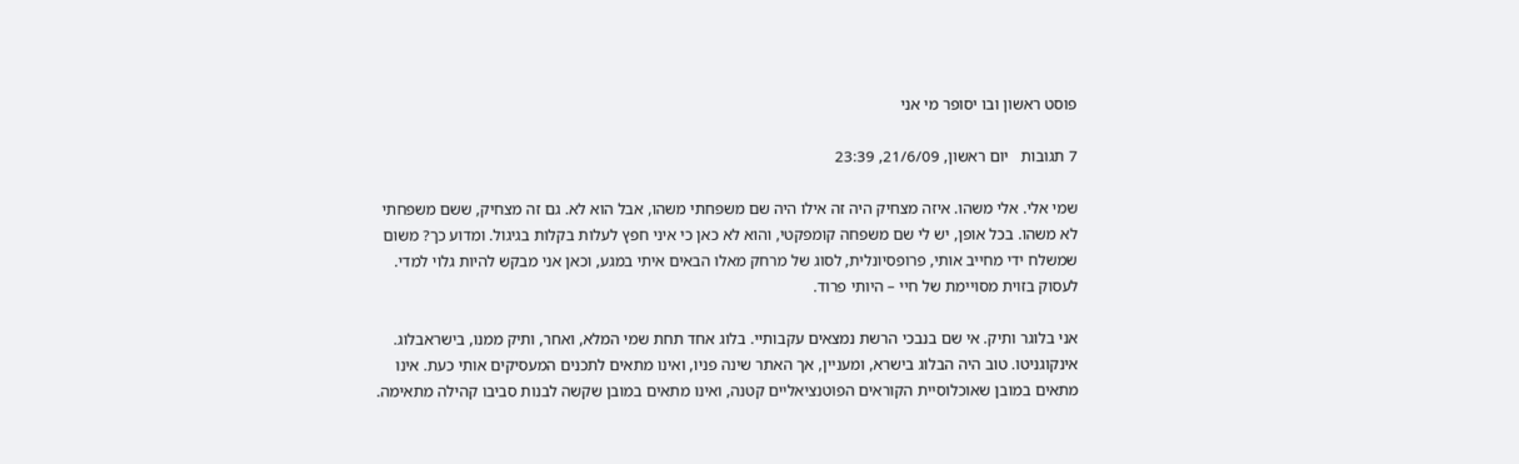פוסט ראשון ובו יסופר מי אני

7 תגובות   יום ראשון, 21/6/09, 23:39

שמי אלי. אלי משהו. איזה מצחיק היה זה אילו היה שם משפחתי משהו, אבל הוא לא. גם זה מצחיק, ששם משפחתי לא משהו. בכל אופן, יש לי שם משפחה קומפקטי, והוא לא כאן כי איני חפץ לעלות בקלות בגיגול. ומדוע כך? משום שמשלח ידי מחייב אותי, פרופסיונלית, לסוג של מרחק מאלו הבאים איתי במגע, וכאן אני מבקש להיות גלוי למדי. לעסוק בזוית מסויימת של חיי – היותי פרוד.

אני בלוגר ותיק. אי שם בנבכי הרשת נמצאים עקבותיי. בלוג אחד תחת שמי המלא, ואחר, ותיק ממנו, בישראבלוג. אינקוגניטו. טוב היה הבלוג בישרא, ומעניין, אך האתר שינה פניו, ואינו מתאים לתכנים המעסיקים אותי כעת. אינו מתאים במובן שאוכלוסיית הקוראים הפוטנציאליים קטנה, ואינו מתאים במובן שקשה לבנות סביבו קהילה מתאימה.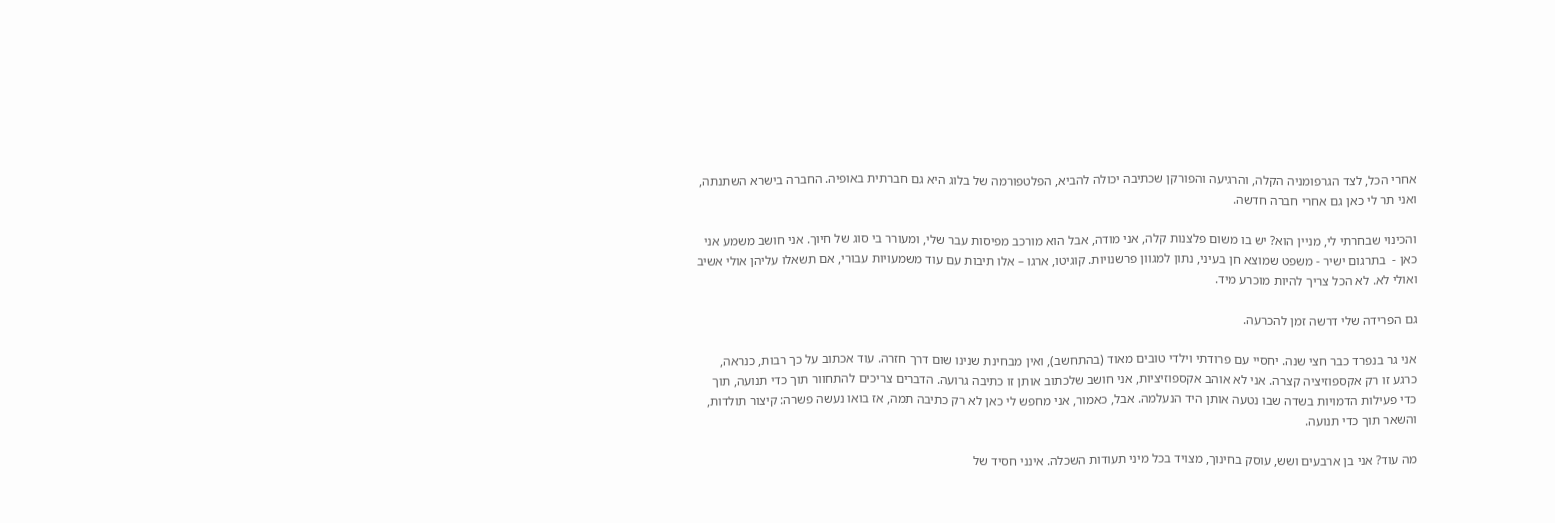אחרי הכל, לצד הגרפומניה הקלה, והרגיעה והפורקן שכתיבה יכולה להביא, הפלטפורמה של בלוג היא גם חברתית באופיה. החברה בישרא השתנתה, ואני תר לי כאן גם אחרי חברה חדשה.

והכינוי שבחרתי לי, מניין הוא? יש בו משום פלצנות קלה, אני מודה, אבל הוא מורכב מפיסות עבר שלי, ומעורר בי סוג של חיוך. אני חושב משמע אני כאן -  בתרגום ישיר - משפט שמוצא חן בעיני, נתון למגוון פרשנויות. קוגיטו, ארגו – אלו תיבות עם עוד משמעויות עבורי, אם תשאלו עליהן אולי אשיב ואולי לא. לא הכל צריך להיות מוכרע מיד.

גם הפרידה שלי דרשה זמן להכרעה.

אני גר בנפרד כבר חצי שנה. יחסיי עם פרודתי וילדי טובים מאוד (בהתחשב), ואין מבחינת שנינו שום דרך חזרה. עוד אכתוב על כך רבות, כנראה, כרגע זו רק אקספוזיציה קצרה. אני לא אוהב אקספוזיציות, אני חושב שלכתוב אותן זו כתיבה גרועה. הדברים צריכים להתחוור תוך כדי תנועה, תוך כדי פעילות הדמויות בשדה שבו נטעה אותן היד הנעלמה. אבל, כאמור, אני מחפש לי כאן לא רק כתיבה תמה, אז בואו נעשה פשרה: קיצור תולדות, והשאר תוך כדי תנועה.

מה עוד? אני בן ארבעים ושש, עוסק בחינוך, מצויד בכל מיני תעודות השכלה. אינני חסיד של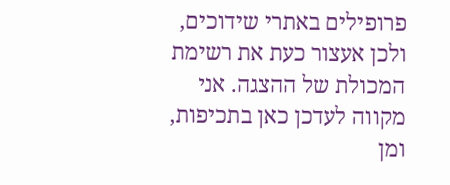פרופילים באתרי שידוכים, ולכן אעצור כעת את רשימת המכולת של ההצגה. אני מקווה לעדכן כאן בתכיפות, ומן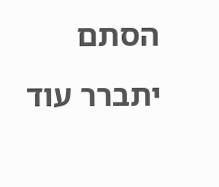הסתם יתברר עוד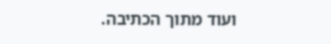ועוד מתוך הכתיבה.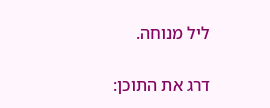ליל מנוחה.

דרג את התוכן: